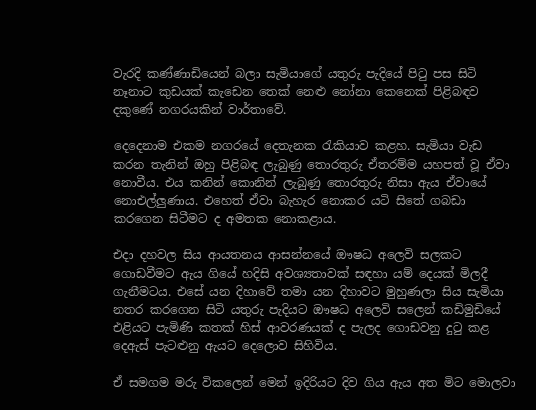වැරදි කණ්ණාඩියෙන් බලා සැමියාගේ යතුරු පැදියේ පිටු පස සිටි නෑනාට කුඩයක් කැඩෙන තෙක් නෙළු නෝනා කෙනෙක් පිළිබඳව දකුණේ නගරයකින් වාර්තාවේ.

දෙදෙනාම එකම නගරයේ දෙතැනක රැකියාව කළහ. සැමියා වැඩ කරන තැනින් ඔහු පිළිබඳ ලැබුණු තොරතුරු ඒතරම්ම යහපත් වූ ඒවා නොවීය. එය කනින් කොනින් ලැබුණු තොරතුරු නිසා ඇය ඒවායේ නොඑල්ලු‍ණාය. එහෙත් ඒවා බැහැර නොකර යටි සිතේ ගබඩා කරගෙන සිටීමට ද අමතක නොකළාය.

එදා දහවල සිය ආයතනය ආසන්නයේ ඖෂධ අලෙවි සලකට ගොඩවීමට ඇය ගියේ හදිසි අවශ්‍යතාවක් සඳහා යම් දෙයක් මිලදී ගැනීමටය. එසේ යන දිහාවේ තමා යන දිහාවට මුහුණලා සිය සැමියා නතර කරගෙන සිටි යතුරු පැදියට ඖෂධ අලෙවි සලෙන් කඩිමුඩියේ එළියට පැමිණි කතක් හිස් ආවරණයක් ද පැලද ගොඩවනු දුටු කළ දෙඇස් පැටළුනු ඇයට දෙලොව සිහිවිය.

ඒ සමගම මරු විකලෙන් මෙන් ඉදිරියට දිව ගිය ඇය අත මිට මොලවා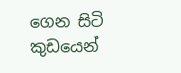ගෙන සිටි කුඩයෙන්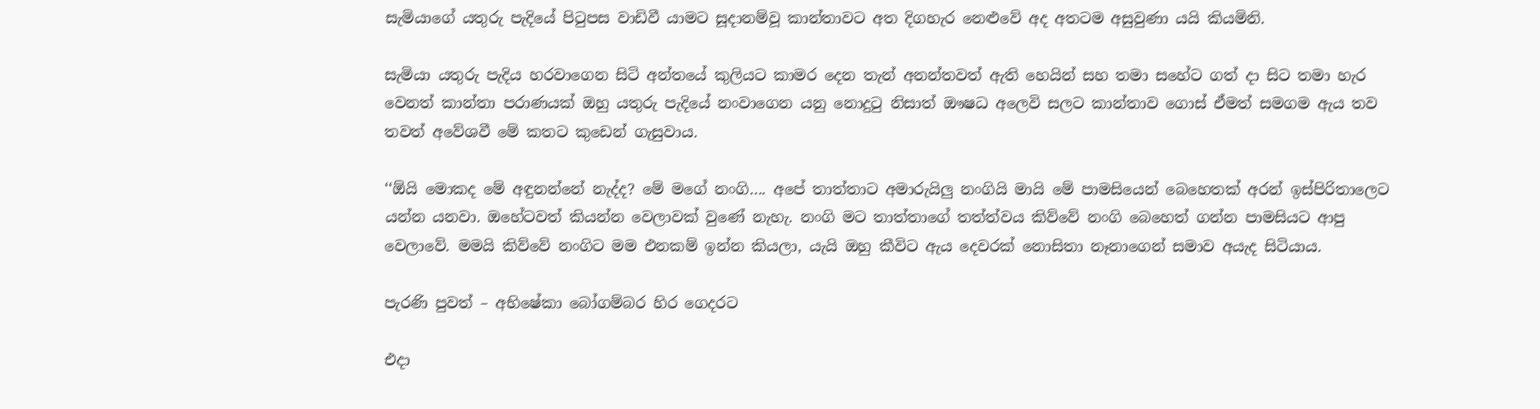සැමියාගේ යතුරු පැදියේ පිටුපස වාඩිවී යාමට සූදානම්වූ කාන්තාවට අත දිගහැර නෙළුවේ අද අතටම අසුවුණා යයි කියමිනි.

සැමියා යතුරු පැදිය හරවාගෙන සිටි අන්තයේ කුලියට කාමර දෙන තැන් අනන්තවත් ඇති හෙයින් සහ තමා සහේට ගත් දා සිට තමා හැර වෙනත් කාන්තා පරාණයක් ඔහු යතුරු පැදියේ නංවාගෙන යනු නොදුටු නිසාත් ඖෂධ අලෙවි සලට කාන්තාව ගොස් ඒමත් සමගම ඇය තව තවත් අවේශවී මේ කතට කුඩෙන් ගැසුවාය.

‘‘ඕයි මොකද මේ අඳුනන්නේ නැද්ද? මේ මගේ නංගි…. අපේ තාත්තාට අමාරුයිලු‍ නංගියි මායි මේ පාමසියෙන් බෙහෙතක් අරන් ඉස්පිරිතාලෙට යන්න යනවා. ඔහේටවත් කියන්න වෙලාවක් වුණේ නැහැ. නංගි මට තාත්තාගේ තත්ත්වය කිව්වේ නංගි බෙහෙත් ගන්න පාමසියට ආපු වෙලාවේ. මමයි කිව්වේ නංගිට මම එනකම් ඉන්න කියලා, යැයි ඔහු කීවිට ඇය දෙවරක් නොසිතා නෑනාගෙන් සමාව අයැද සිටියාය.

පැරණි පුවත් – අභිෂේකා බෝගම්බර හිර ගෙදරට

එදා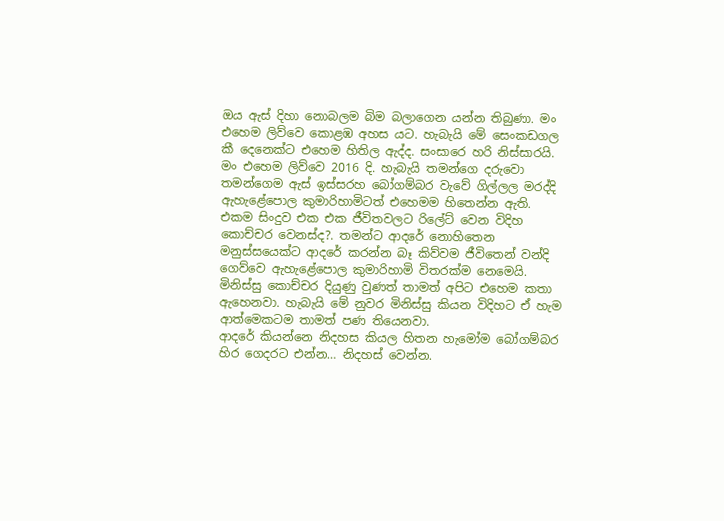ඔය ඇස් දිහා නොබලම බිම බලාගෙන යන්න තිබුණා. මං එහෙම ලිව්වෙ කොළඹ අහස යට. හැබැයි මේ සෙංකඩගල කී දෙනෙක්ට එහෙම හිතිල ඇද්ද. සංසාරෙ හරි නිස්සාරයි. මං එහෙම ලිව්වෙ 2016 දි. හැබැයි තමන්ගෙ දරුවො තමන්ගෙම ඇස් ඉස්සරහ බෝගම්බර වැවේ ගිල්ලල මරද්දි ඇහැළේපොල කුමාරිහාමිටත් එහෙමම හිතෙන්න ඇති. එකම සිංදුව එක එක ජීවිතවලට රිලේට් වෙන විදිහ කොච්චර වෙනස්ද?. තමන්ට ආදරේ නොහිතෙන මනුස්සයෙක්ට ආදරේ කරන්න බෑ කිව්වම ජීවිතෙන් වන්දි ගෙව්වෙ ඇහැළේපොල කුමාරිහාමි විතරක්ම නෙමෙයි. මිනිස්සු කොච්චර දියුණු වුණත් තාමත් අපිට එහෙම කතා ඇහෙනවා. හැබැයි මේ නුවර මිනිස්සු කියන විදිහට ඒ හැම ආත්මෙකටම තාමත් පණ තියෙනවා.
ආදරේ කියන්නෙ නිදහස කියල හිතන හැමෝම බෝගම්බර හිර ගෙදරට එන්න… නිදහස් වෙන්න.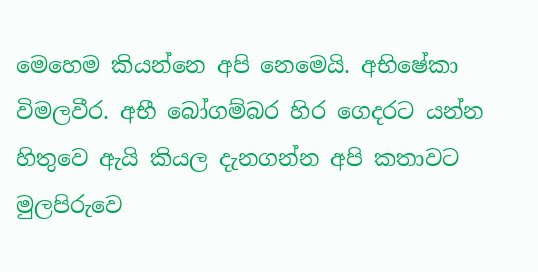මෙහෙම කියන්නෙ අපි නෙමෙයි. අභිෂේකා විමලවීර. අභී බෝගම්බර හිර ගෙදරට යන්න හිතුවෙ ඇයි කියල දැනගන්න අපි කතාවට මුලපිරුවෙ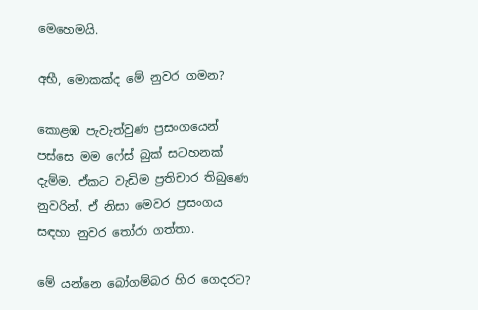මෙහෙමයි.

අභී, මොකක්ද මේ නුවර ගමන?

කොළඹ පැවැත්වුණ ප්‍රසංගයෙන් පස්සෙ මම ෆේස් බුක් සටහනක් දැම්ම. ඒකට වැඩිම ප්‍රතිචාර තිබුණෙ නුවරින්. ඒ නිසා මෙවර ප්‍රසංගය සඳහා නුවර තෝරා ගත්තා.

මේ යන්නෙ බෝගම්බර හිර ගෙදරට?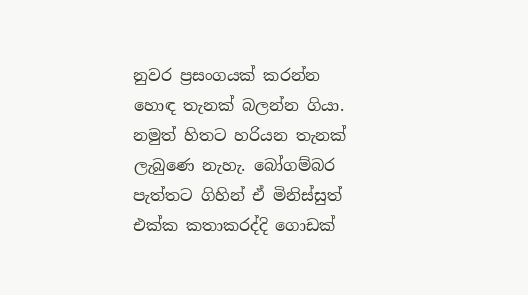නුවර ප්‍රසංගයක් කරන්න හොඳ තැනක් බලන්න ගියා. නමුත් හිතට හරියන තැනක් ලැබුණෙ නැහැ. බෝගම්බර පැත්තට ගිහින් ඒ මිනිස්සුත් එක්ක කතාකරද්දි ගොඩක්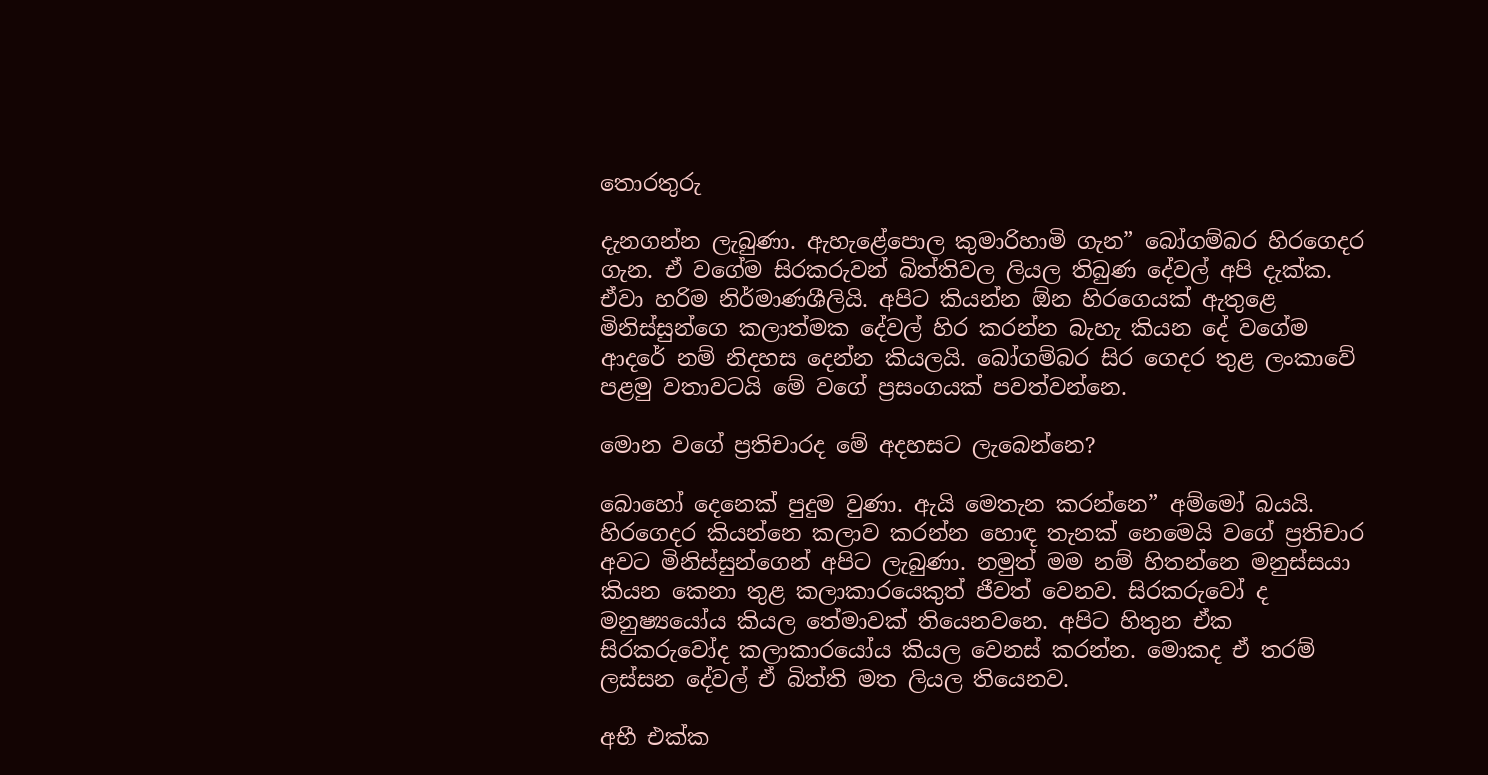තොරතුරු

දැනගන්න ලැබුණා. ඇහැළේපොල කුමාරිහාමි ගැන” බෝගම්බර හිරගෙදර ගැන. ඒ වගේම සිරකරුවන් බිත්තිවල ලියල තිබුණ දේවල් අපි දැක්ක. ඒවා හරිම නිර්මාණශීලියි. අපිට කියන්න ඕන හිරගෙයක් ඇතුළෙ මිනිස්සුන්ගෙ කලාත්මක දේවල් හිර කරන්න බැහැ කියන දේ වගේම ආදරේ නම් නිදහස දෙන්න කියලයි. බෝගම්බර සිර ගෙදර තුළ ලංකාවේ පළමු වතාවටයි මේ වගේ ප්‍රසංගයක් පවත්වන්නෙ.

මොන වගේ ප්‍රතිචාරද මේ අදහසට ලැබෙන්නෙ?

බොහෝ දෙනෙක් පුදුම වුණා. ඇයි මෙතැන කරන්නෙ” අම්මෝ බයයි. හිරගෙදර කියන්නෙ කලාව කරන්න හොඳ තැනක් නෙමෙයි වගේ ප්‍රතිචාර අවට මිනිස්සුන්ගෙන් අපිට ලැබුණා. නමුත් මම නම් හිතන්නෙ මනුස්සයා කියන කෙනා තුළ කලාකාරයෙකුත් ජීවත් වෙනව. සිරකරුවෝ ද මනුෂ්‍යයෝය කියල තේමාවක් තියෙනවනෙ. අපිට හිතුන ඒක සිරකරුවෝද කලාකාරයෝය කියල වෙනස් කරන්න. මොකද ඒ තරම් ලස්සන දේවල් ඒ බිත්ති මත ලියල තියෙනව.

අභී එක්ක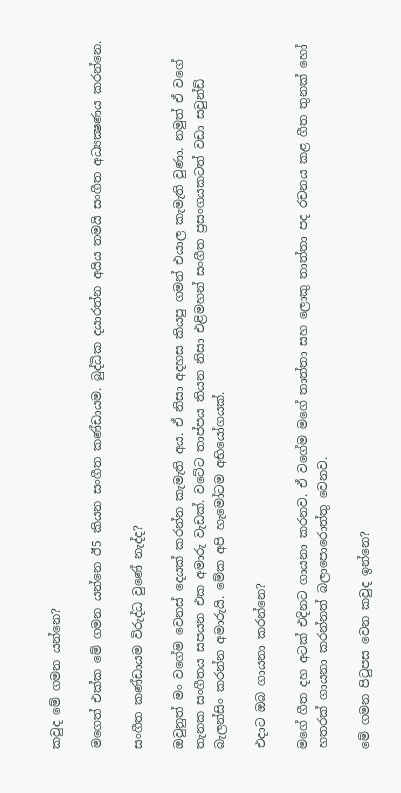කවුද මේ ගමන යන්නෙ?

මගෙත් එක්ක මේ ගමන යන්නෙ ඊ5 කියන සංගීත කණ්ඩායම. බුද්ධික දයාරත්න අයිය තමයි සංගීත අධ්‍යක්‍ෂණය කරන්නෙ.

සංගීත කණ්ඩායම විරුද්ධ වුණේ නැද්ද?

ඔවුනුත් මං වගේම වෙනස් දෙයක් කරන්න කැමැති අය. ඒ නිසා අදහස කියපු ගමන් එයාල කැමැති වුණා. නමුත් ඒ වගේ තැනක සංගීතය සපයන එක අමාරු වැඩක්. වටේට තාප්පය තියන නිසා එළිමහන් සංගීත ප්‍රසංගයකටත් වඩා සවුන්ඩ් බැලන්සිං කරන්න අමාරුයි. මේක අපි හැමෝටම අභියෝගයක්.

එදාට ඔබ ගායනා කරන්නෙ?

මගේ ගීත දහ අටක් එදිනට ගායනා කරනව. ඒ වගේම මගේ තාත්තා සහ ලොකු තාත්තා පද රචනය කළ ගීත තුනක් හෝ හතරක් ගායනා කරන්නත් බලාපොරොත්තු වෙනව.

මේ ගමන පිටුපස වෙන කවුද ඉන්නෙ?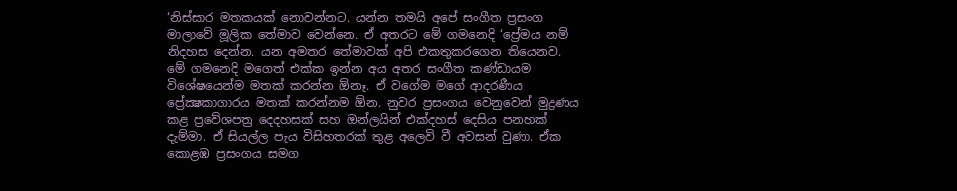‘නිස්සාර මතකයක් නොවන්නට. යන්න තමයි අපේ සංගීත ප්‍රසංග මාලාවේ මූලික තේමාව වෙන්නෙ. ඒ අතරට මේ ගමනෙදි ‘ප්‍රේමය නම් නිදහස දෙන්න. යන අමතර තේමාවක් අපි එකතුකරගෙන තියෙනව. මේ ගමනෙදි මගෙත් එක්ක ඉන්න අය අතර සංගීත කණ්ඩායම විශේෂයෙන්ම මතක් කරන්න ඕනෑ. ඒ වගේම මගේ ආදරණීය ප්‍රේක්‍ෂකාගාරය මතක් කරන්නම ඕන. නුවර ප්‍රසංගය වෙනුවෙන් මුද්‍රණය කළ ප්‍රවේශපත්‍ර දෙදහසක් සහ ඔන්ලයින් එක්දහස් දෙසිය පනහක් දැම්මා. ඒ සියල්ල පැය විසිහතරක් තුළ අලෙවි වී අවසන් වුණා. ඒක කොළඹ ප්‍රසංගය සමග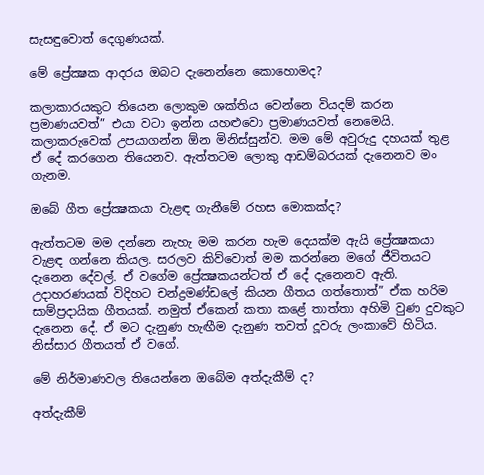සැසඳුවොත් දෙගුණයක්.

මේ ප්‍රේක්‍ෂක ආදරය ඔබට දැනෙන්නෙ කොහොමද?

කලාකාරයකුට තියෙන ලොකුම ශක්තිය වෙන්නෙ වියදම් කරන ප්‍රමාණයවත්” එයා වටා ඉන්න යහළුවො ප්‍රමාණයවත් නෙමෙයි. කලාකරුවෙක් උපයාගන්න ඕන මිනිස්සුන්ව. මම මේ අවුරුදු දහයක් තුළ ඒ දේ කරගෙන තියෙනව. ඇත්තටම ලොකු ආඩම්බරයක් දැනෙනව මං ගැනම.

ඔබේ ගීත ප්‍රේක්‍ෂකයා වැළඳ ගැනීමේ රහස මොකක්ද?

ඇත්තටම මම දන්නෙ නැහැ මම කරන හැම දෙයක්ම ඇයි ප්‍රේක්‍ෂකයා වැළඳ ගන්නෙ කියල. සරලව කිව්වොත් මම කරන්නෙ මගේ ජීවිතයට දැනෙන දේවල්. ඒ වගේම ප්‍රේක්‍ෂකයන්ටත් ඒ දේ දැනෙනව ඇති. උදාහරණයක් විදිහට චන්ද්‍රමණ්ඩලේ කියන ගීතය ගත්තොත්” ඒක හරිම සාම්ප්‍රදායික ගීතයක්. නමුත් ඒකෙන් කතා කළේ තාත්තා අහිමි වුණ දුවකුට දැනෙන දේ. ඒ මට දැනුණ හැඟීම දැනුණ තවත් දූවරු ලංකාවේ හිටිය. නිස්සාර ගීතයත් ඒ වගේ.

මේ නිර්මාණවල තියෙන්නෙ ඔබේම අත්දැකීම් ද?

අත්දැකීම්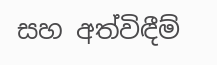සහ අත්විඳීම්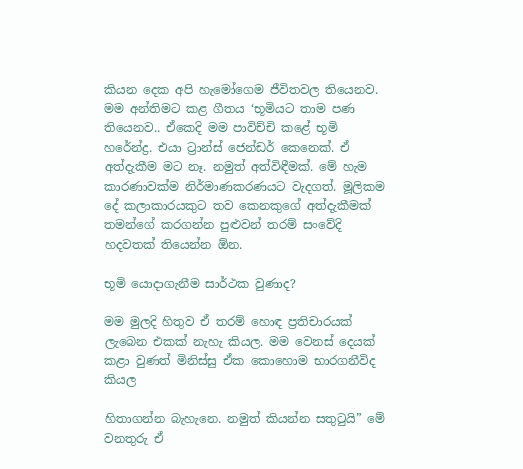කියන දෙක අපි හැමෝගෙම ජීවිතවල තියෙනව. මම අන්තිමට කළ ගීතය ‘භූමියට තාම පණ තියෙනව.. ඒකෙදි මම පාවිච්චි කළේ භූමි හරේන්ද්‍ර. එයා ට්‍රාන්ස් ජෙන්ඩර් කෙනෙක්. ඒ අත්දැකීම මට නෑ. නමුත් අත්විඳීමක්. මේ හැම කාරණාවක්ම නිර්මාණකරණයට වැදගත්. මූලිකම දේ කලාකාරයකුට තව කෙනකුගේ අත්දැකීමක් තමන්ගේ කරගන්න පුළුවන් තරම් සංවේදි හදවතක් තියෙන්න ඕන.

භූමි යොදාගැනීම සාර්ථක වුණාද?

මම මුලදි හිතුව ඒ තරම් හොඳ ප්‍රතිචාරයක් ලැබෙන එකක් නැහැ කියල. මම වෙනස් දෙයක් කළා වුණත් මිනිස්සු ඒක කොහොම භාරගනීවිද කියල

හිතාගන්න බැහැනෙ. නමුත් කියන්න සතුටුයි” මේ වනතුරු ඒ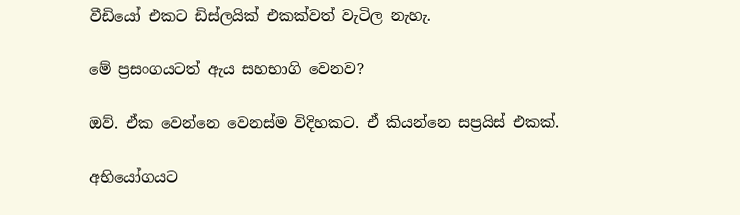වීඩියෝ එකට ඩිස්ලයික් එකක්වත් වැටිල නැහැ.

මේ ප්‍රසංගයටත් ඇය සහභාගි වෙනව?

ඔව්. ඒක වෙන්නෙ වෙනස්ම විදිහකට. ඒ කියන්නෙ සප්‍රයිස් එකක්.

අභියෝගයට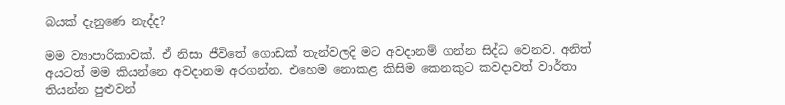බයක් දැනුණෙ නැද්ද?

මම ව්‍යාපාරිකාවක්. ඒ නිසා ජීවිතේ ගොඩක් තැන්වලදි මට අවදානම් ගන්න සිද්ධ වෙනව. අනිත් අයටත් මම කියන්නෙ අවදානම අරගන්න. එහෙම නොකළ කිසිම කෙනකුට කවදාවත් වාර්තා තියන්න පුළුවන්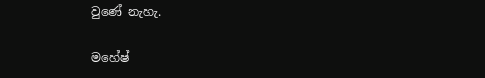වුණේ නැහැ.

මහේෂ්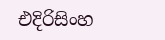එදිරිසිංහ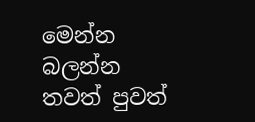මෙන්න බලන්න තවත් පුවත්